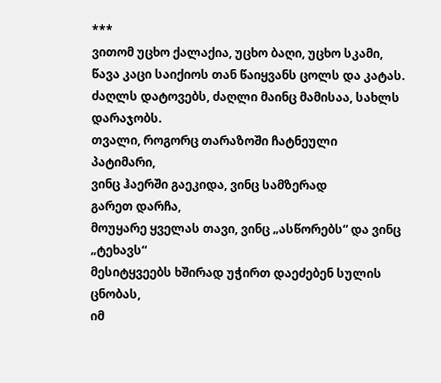***
ვითომ უცხო ქალაქია, უცხო ბაღი, უცხო სკამი,
წავა კაცი საიქიოს თან წაიყვანს ცოლს და კატას.
ძაღლს დატოვებს, ძაღლი მაინც მამისაა, სახლს დარაჯობს.
თვალი, როგორც თარაზოში ჩატნეული
პატიმარი,
ვინც ჰაერში გაეკიდა, ვინც სამზერად
გარეთ დარჩა,
მოუყარე ყველას თავი, ვინც „ასწორებს“ და ვინც „ტეხავს“
მესიტყვეებს ხშირად უჭირთ დაეძებენ სულის ცნობას,
იმ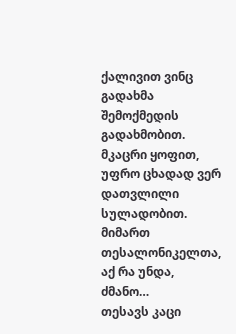ქალივით ვინც გადახმა შემოქმედის გადახმობით.
მკაცრი ყოფით, უფრო ცხადად ვერ დათვლილი სულადობით.
მიმართ თესალონიკელთა, აქ რა უნდა, ძმანო…
თესავს კაცი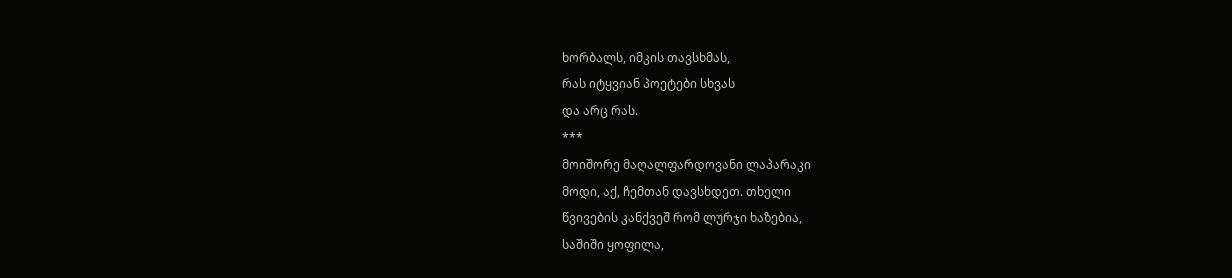ხორბალს, იმკის თავსხმას,
რას იტყვიან პოეტები სხვას
და არც რას.
***
მოიშორე მაღალფარდოვანი ლაპარაკი
მოდი, აქ, ჩემთან დავსხდეთ. თხელი
წვივების კანქვეშ რომ ლურჯი ხაზებია,
საშიში ყოფილა,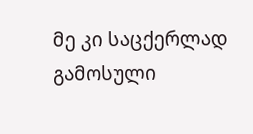მე კი საცქერლად გამოსული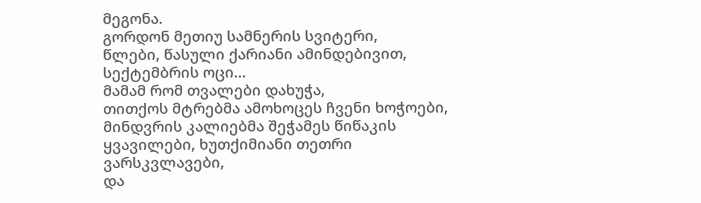მეგონა.
გორდონ მეთიუ სამნერის სვიტერი,
წლები, წასული ქარიანი ამინდებივით,
სექტემბრის ოცი…
მამამ რომ თვალები დახუჭა,
თითქოს მტრებმა ამოხოცეს ჩვენი ხოჭოები,
მინდვრის კალიებმა შეჭამეს წიწაკის
ყვავილები, ხუთქიმიანი თეთრი ვარსკვლავები,
და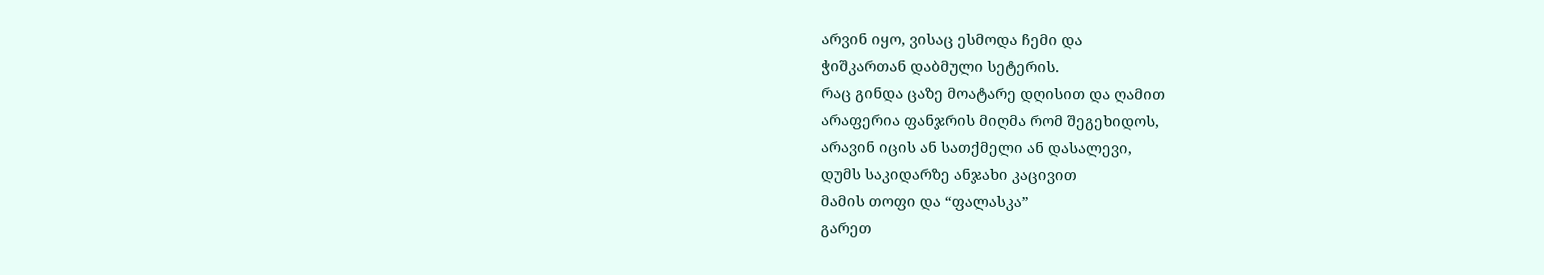არვინ იყო, ვისაც ესმოდა ჩემი და
ჭიშკართან დაბმული სეტერის.
რაც გინდა ცაზე მოატარე დღისით და ღამით
არაფერია ფანჯრის მიღმა რომ შეგეხიდოს,
არავინ იცის ან სათქმელი ან დასალევი,
დუმს საკიდარზე ანჯახი კაცივით
მამის თოფი და “ფალასკა”
გარეთ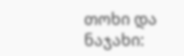თოხი და ნაჯახი: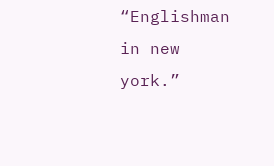“Englishman in new york.”